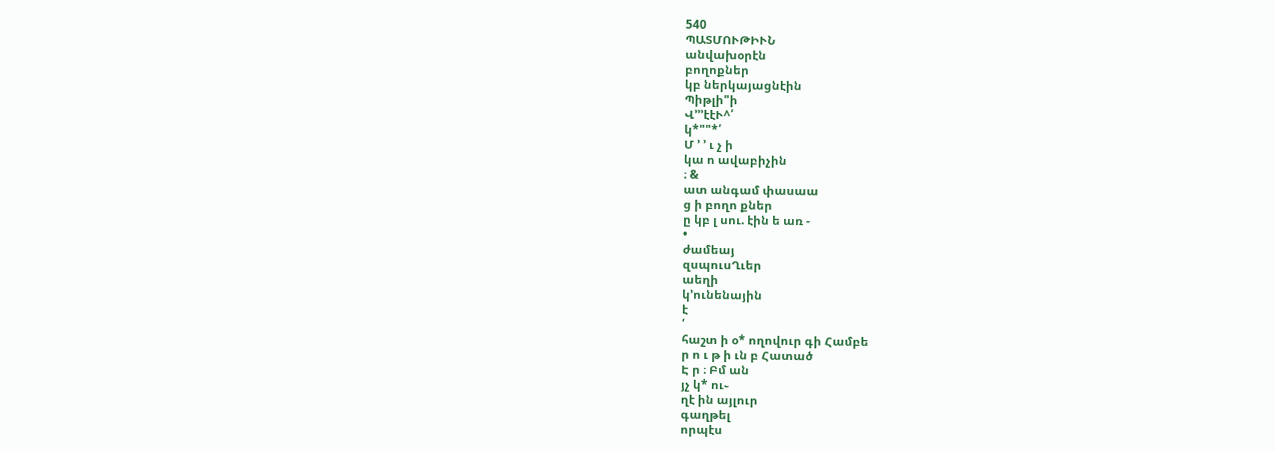540
ՊԱՏՄՈՒԹԻՒՆ
անվախօրէն
բողոքներ
կբ ներկայացնէին
Պիթլի"ի
Վ՚՚՚էէՒ^՛
կ*""*՛
Մ ՚ ՚ ւ չ ի
կա ո ավաբիչին
։ &
ատ անգամ փասաա
ց ի բողո քներ
ը կբ լ սու. էին ե առ -
•
ժամեայ
զսպուսՂւեր
աեղի
կ՚ունենային
է
՛
հաշտ ի օ* ողովուր գի Համբե
ր ո ւ թ ի ւն բ Հատած
Է ր ։ Բմ ան
յչ կ* ու֊
ղէ ին այլուր
գաղթել
որպէս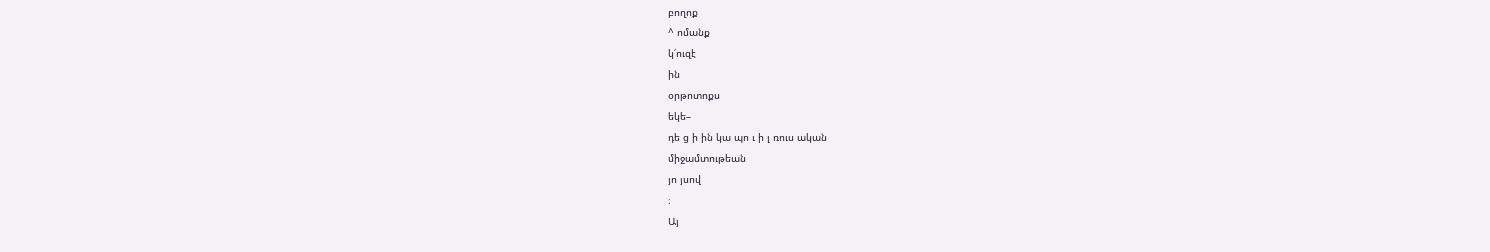բողոք
^ ոմանք
կ՛ուզէ
ին
օրթոտոքս
եկե–
դե ց ի ին կա պո ւ ի լ ռուս ական
միջամտութեան
յո յսով
։
Այ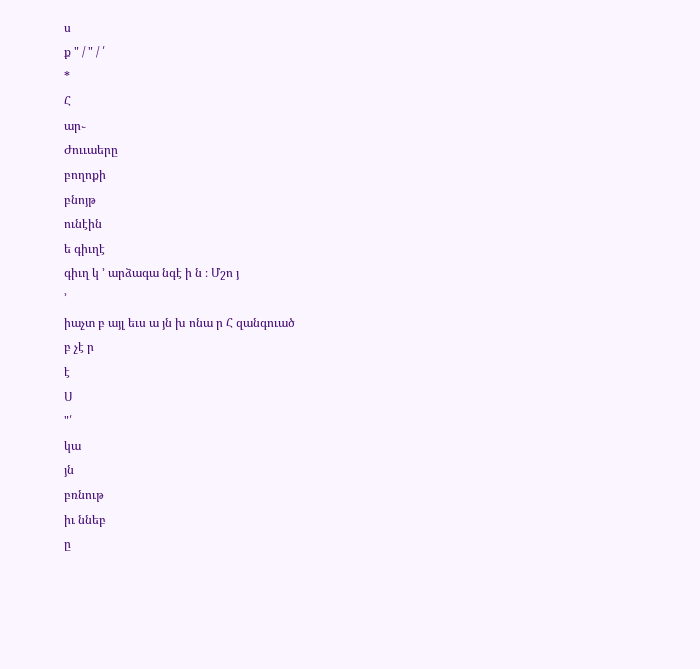ս
ք " / " / ՛
*
Հ
ար֊
Ժոււաերը
բողոքի
բնոյթ
ունէին
ե գիւղէ
գիւղ կ ՚ արձագա նգէ ի ն ։ Մշո յ
՚
իաչտ բ այլ եւս ա յն խ ոնա ր Հ զանգուած
բ չէ ր
է
Ս
"՛
կա
յն
բռնութ
իւ ննեբ
ը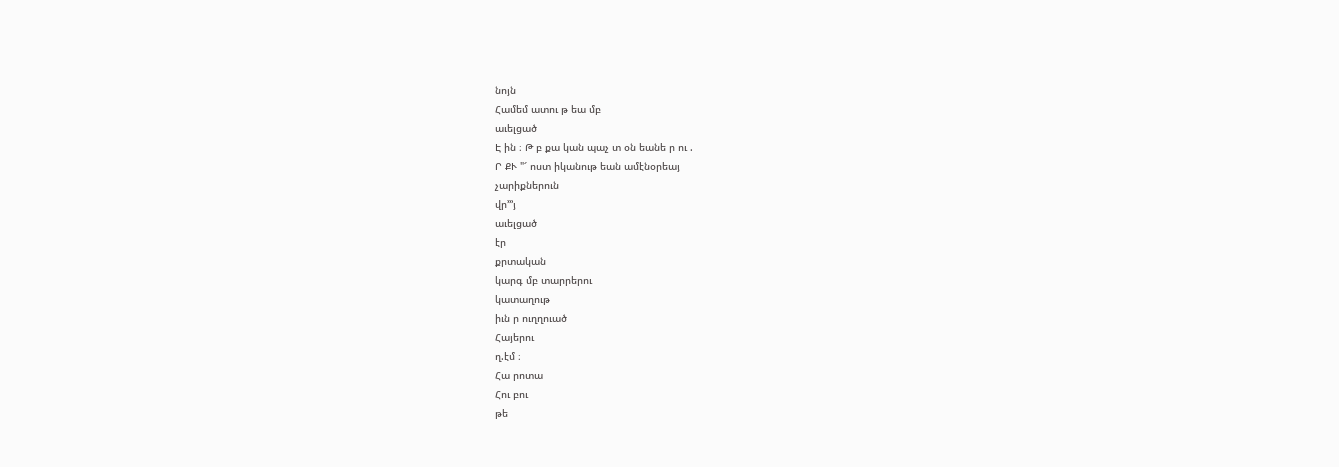նոյն
Համեմ ատու թ եա մբ
աւելցած
Է ին ։ Թ բ քա կան պաչ տ օն եանե ր ու .
Ր ՔՒ "՜ ոստ իկանութ եան ամէնօրեայ
չարիքներուն
վր՚՚՚յ
աւելցած
էր
քրտական
կարգ մբ տարրերու
կատաղութ
իւն ր ուղղուած
Հայերու
ղ.էմ ։
Հա րոտա
Հու բու
թե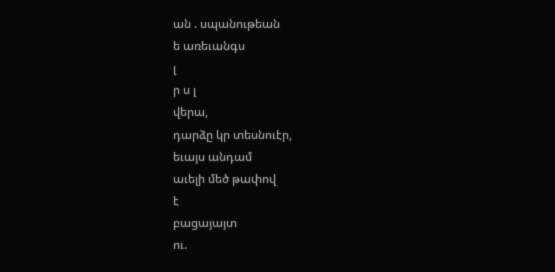ան . սպանութեան
ե առեւանգս
լ
ր ս լ
վերա,
դարձը կր տեսնուէր,
եւայս անդամ
աւելի մեծ թափով
է
բացայայտ
ու.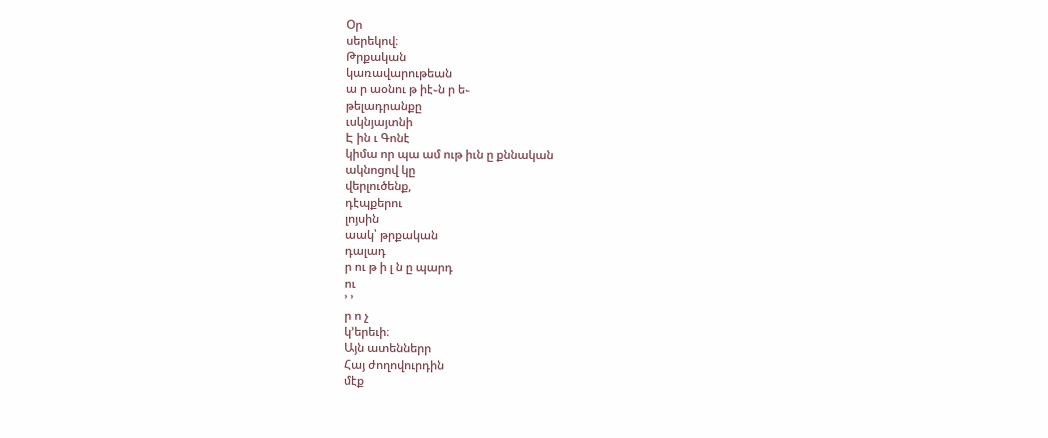Օր
սերեկով։
Թրքական
կառավարութեան
ա ր աօնու թ իէ֊ն ր ե֊
թելադրանքը
ւսկնյայտնի
Է ին ւ Գոնէ
կիմա որ պա ամ ութ իւն ը քննական
ակնոցով կը
վերլուծենք,
դէպքերու
լոյսին
աակ՝ թրքական
դալադ
ր ու թ ի լ ն ը պարդ
ու
՚ ՚
ր ո չ
կ՚երեւի։
Այն ատեններր
Հայ ժողովուրդին
մէք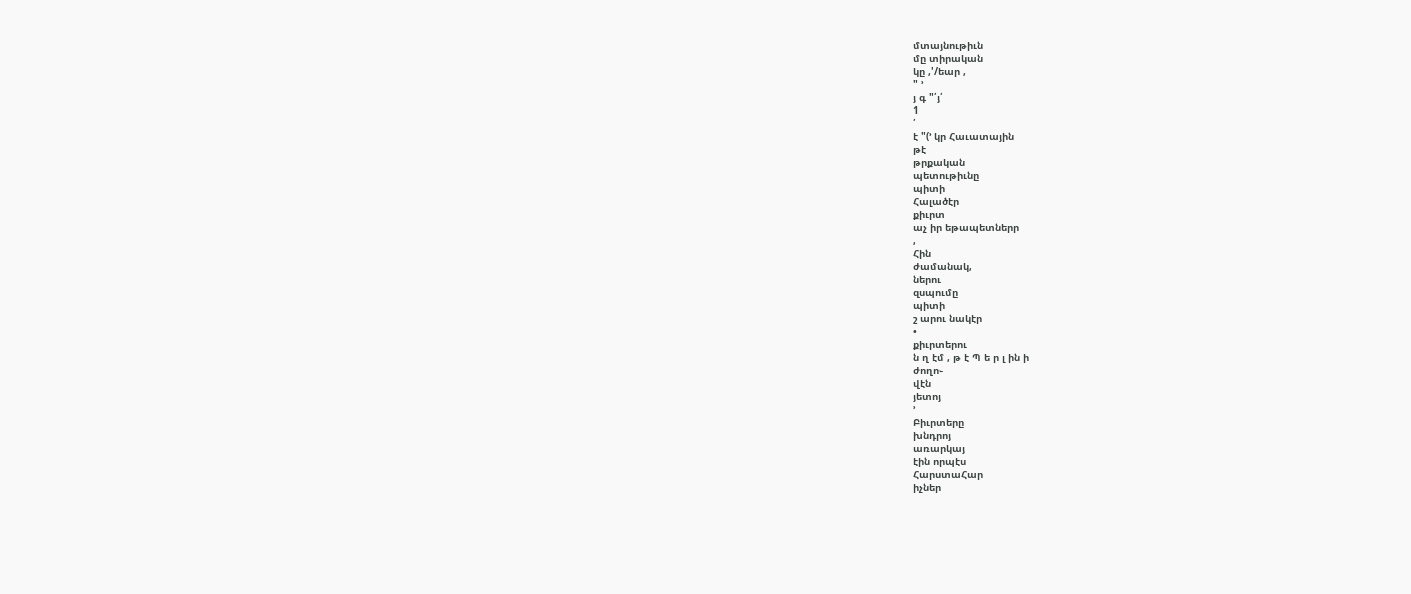մտայնութիւն
մը տիրական
կը ,'/եար ,
" ՚
յ գ "՛յ՛
1
՛
է "(՚ կր Հաւատային
թէ
թրքական
պետութիւնը
պիտի
Հալածէր
քիւրտ
աչ իր եթապետներր
,
Հին
ժամանակ,
ներու
զսպումը
պիտի
շ արու նակէր
•
քիւրտերու
ն ղ էմ , թ է Պ ե ր լ ին ի
ժողո֊
վէն
յետոյ
՚
Բիւրտերը
խնդրոյ
առարկայ
էին որպէս
ՀարստաՀար
իչներ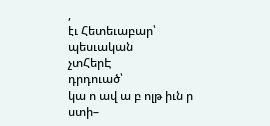,
էւ Հետեւաբար՝
պեսւական
չտՀերԷ
դրդուած՝
կա ո ավ ա բ ոլթ իւն ր ստի–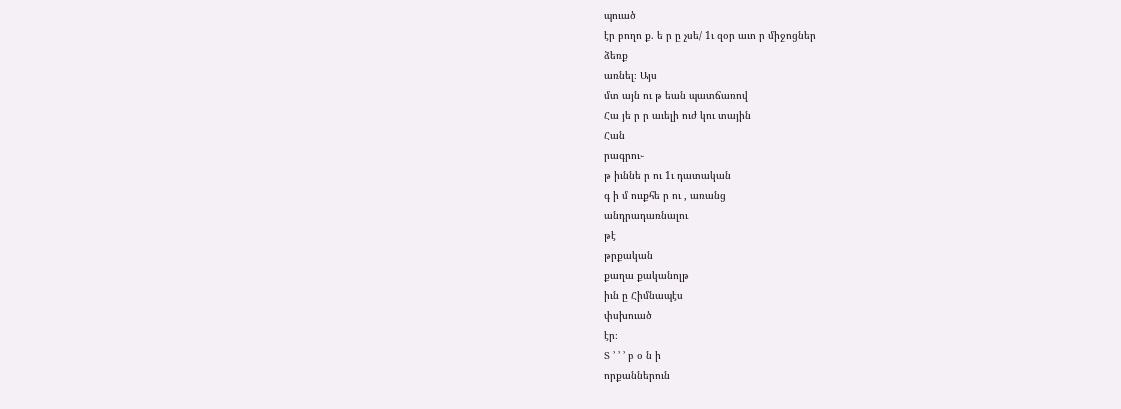պուած
էր բողո ք. ե ր ը չսե/ 1ւ զօր աւո ր միջոցներ
ձեռք
առնել։ Այս
մտ այն ու թ եան պատճառով
Հա յե ր ր աւելի ուժ կու տային
Հան
րագրու֊
թ իւննե ր ու 1ւ դատական
գ ի մ ոււքհե ր ու , առանց
անդրադառնալու
թէ
թրքական
քաղա քականոլթ
իւն ը Հիմնապէս
փսխուած
էր։
Տ ՚ ՚ ՚ բ օ ն ի
որքաններուն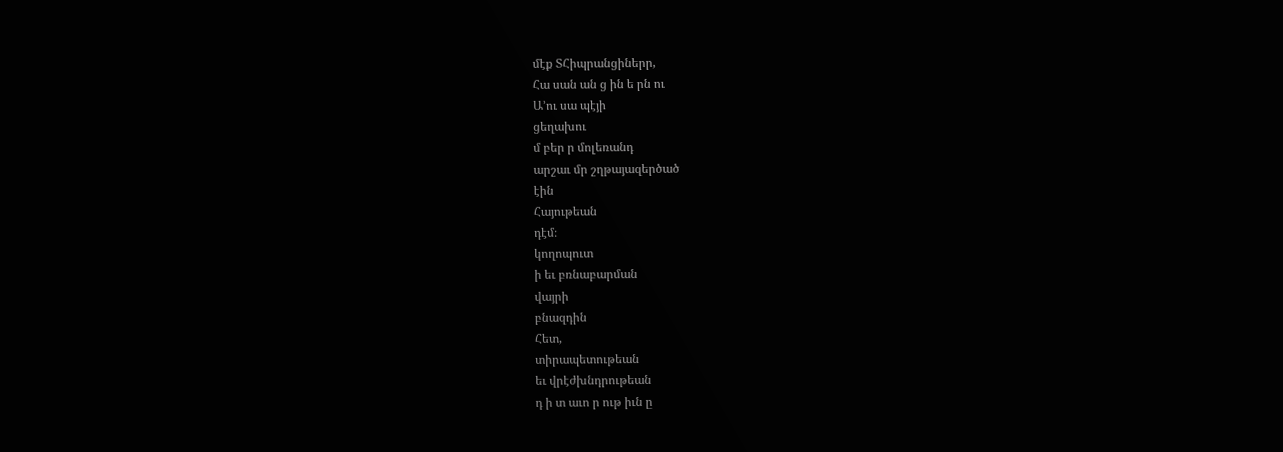մէք ՏՀիպրանցիներր,
Հա սան ան ց ին ե րն ու
Ա՚ու սա պէյի
ցեղախու
մ բեր ր մոլեռանդ
արշաւ մր շղթայազերծած
էին
Հայութեան
դէմ։
կողոպուտ
ի եւ բռնաբարման
վայրի
բնազդին
Հետ,
տիրապետութեան
եւ վրէժխնդրութեան
դ ի տ աւո ր ութ իւն ը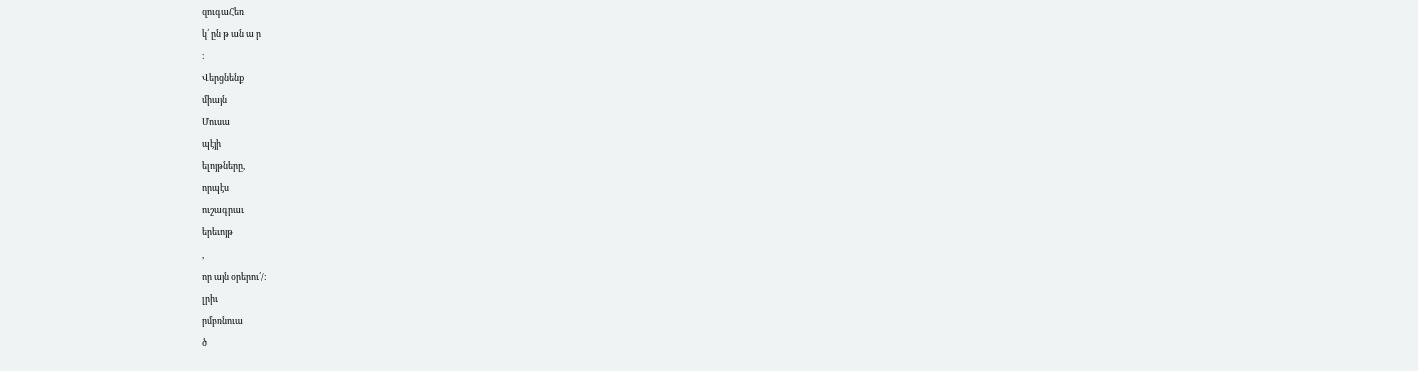զուգաՀեռ
կ՛ ըն թ ան ա ր
։
Վերցնենք
միայն
Մուսա
պէյի
ելոյթները,
որպէս
ուշագրաւ
երեւոյթ
,
որ այն օրերու՛/։
լրիւ
րմբռնուա
ծ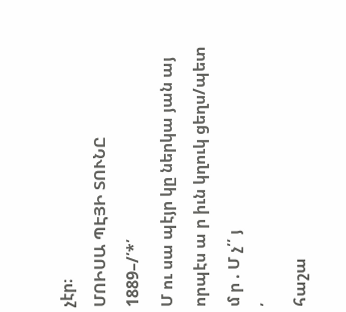չէր։
ՄՈԻՍԱ ՊԷՅԻ ՏՈՒՆԸ
1889–/՛*՛
Մ ու սա պէյր կը ներկա յան այ
որպէս ա ր իւն կղուկ ցեղս/պետ
մ ր . Մ չ՛՛ յ
՛
հաշա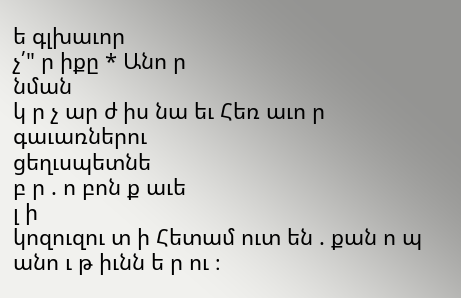ե գլխաւոր
չ՛" ր իքը * Անո ր
նման
կ ր չ ար ժ իս նա եւ Հեռ աւո ր գաւառներու
ցեղւսպետնե
բ ր . ո բոն ք աւե
լ ի
կոզուզու տ ի Հետամ ուտ են . քան ո պ անո ւ թ իւնն ե ր ու ։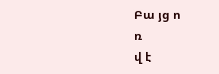Բա յց ո
ռ
վ է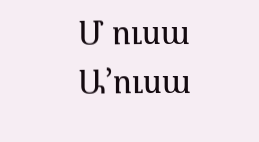Մ ուսա
Ա՚ուսա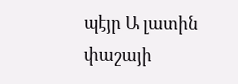պէյր Ա լատին
փաշայի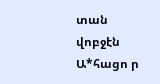տան վոբջէն
Ա*հացո ր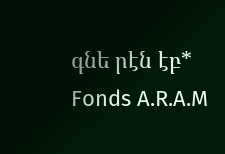գնե րէն էբ*
Fonds A.R.A.M